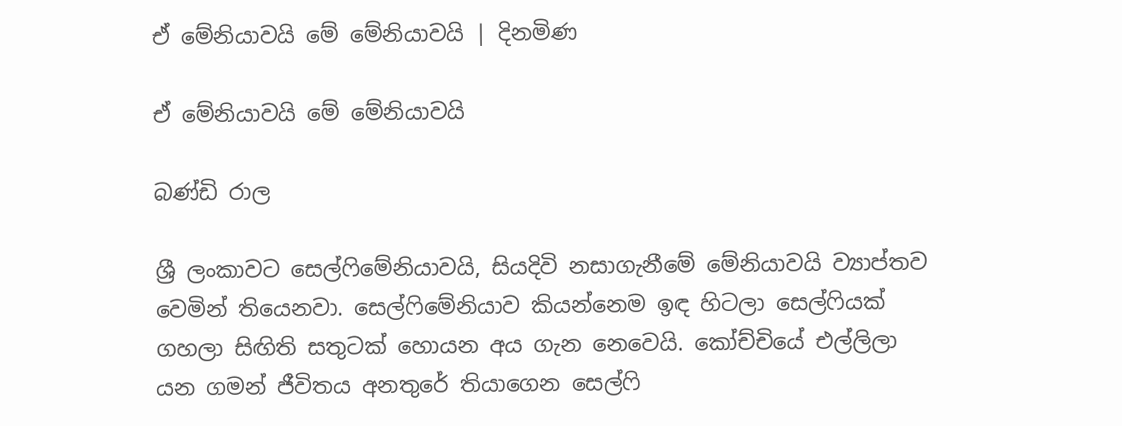ඒ මේනියාවයි මේ මේනියාවයි | දිනමිණ

ඒ මේනියාවයි මේ මේනියාවයි

බණ්ඩි රාල

ශ්‍රී ලංකාවට සෙල්ෆිමේනියාවයි, සියදිවි නසාගැනීමේ මේනියාවයි ව්‍යාප්තව වෙමින් තියෙනවා. සෙල්ෆිමේනියාව කියන්නෙම ඉඳ හිටලා සෙල්ෆියක් ගහලා සිඟිති සතුටක් හොයන අය ගැන නෙවෙයි. කෝච්චියේ එල්ලිලා යන ගමන් ජීවිතය අනතුරේ තියාගෙන සෙල්ෆි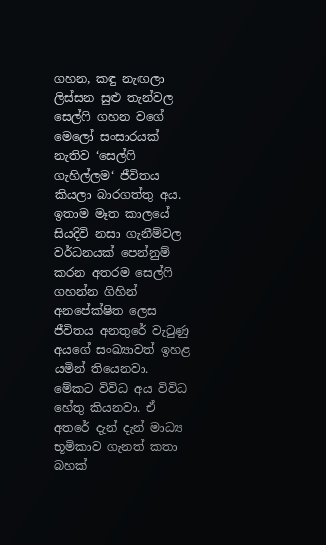ගහන, කඳු නැඟලා ලිස්සන සුළු තැන්වල සෙල්ෆි ගහන වගේ මෙලෝ සංසාරයක් නැතිව ‘සෙල්ෆි ගැහිල්ලම‘ ජීවිතය කියලා බාරගත්තු අය. ඉතාම මෑත කාලයේ සියදිවි නසා ගැනීම්වල වර්ධනයක් පෙන්නුම් කරන අතරම සෙල්ෆි ගහන්න ගිහින් අනපේක්ෂිත ලෙස ජීවිතය අනතුරේ වැටුණු අයගේ සංඛ්‍යාවත් ඉහළ යමින් තියෙනවා. මේකට විවිධ අය විවිධ හේතු කියනවා. ඒ අතරේ දැන් දැන් මාධ්‍ය භූමිකාව ගැනත් කතා බහක්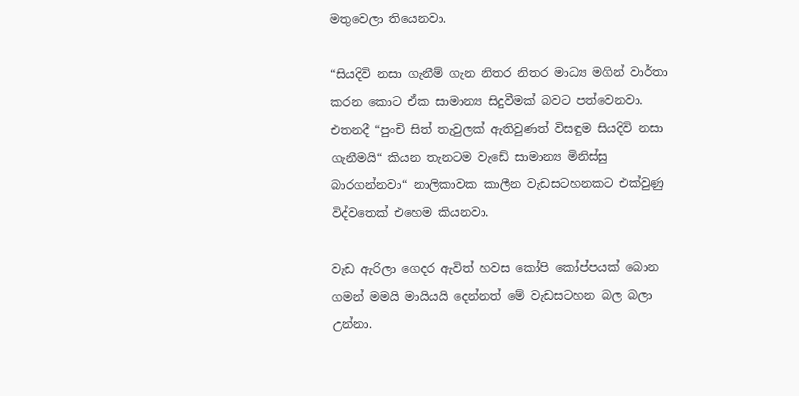මතුවෙලා තියෙනවා.

“සියදිවි නසා ගැනීම් ගැන නිතර නිතර මාධ්‍ය මගින් වාර්තා කරන කොට ඒක සාමාන්‍ය සිදුවීමක් බවට පත්වෙනවා. එතනදී “පුංචි සිත් තැවුලක් ඇතිවුණත් විසඳුම සියදිවි නසා ගැනීමයි“ කියන තැනටම වැඩේ සාමාන්‍ය මිනිස්සු බාරගන්නවා“ නාලිකාවක කාලීන වැඩසටහනකට එක්වුණු විද්වතෙක් එහෙම කියනවා.

වැඩ ඇරිලා ගෙදර ඇවිත් හවස කෝපි කෝප්පයක් බොන ගමන් මමයි මායියයි දෙන්නත් මේ වැඩසටහන බල බලා උන්නා.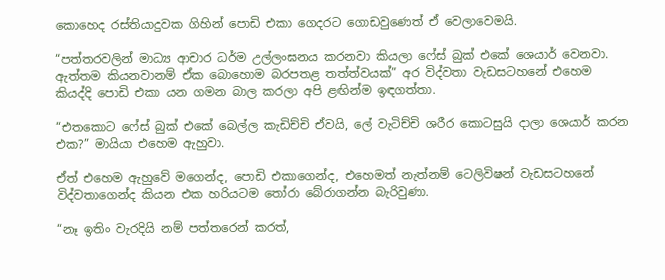කොහෙද රස්තියාදුවක ගිහින් පොඩි එකා ගෙදරට ගොඩවුණෙත් ඒ වෙලාවෙමයි.

“පත්තරවලින් මාධ්‍ය ආචාර ධර්ම උල්ලංඝනය කරනවා කියලා ෆේස් බුක් එකේ ශෙයාර් වෙනවා. ඇත්තම කියනවානම් ඒක බොහොම බරපතළ තත්ත්වයක්” අර විද්වතා වැඩසටහනේ එහෙම කියද්දි පොඩි එකා යන ගමන බාල කරලා අපි ළඟින්ම ඉඳගත්තා.

“එතකොට ෆේස් බුක් එකේ බෙල්ල කැඩිච්චි ඒවයි, ලේ වැටිච්චි ශරීර කොටසුයි දාලා ශෙයාර් කරන එක?” මායියා එහෙම ඇහුවා.

ඒත් එහෙම ඇහුවේ මගෙන්ද, පොඩි එකාගෙන්ද, එහෙමත් නැත්නම් ටෙලිවිෂන් වැඩසටහනේ විද්වතාගෙන්ද කියන එක හරියටම තෝරා බේරාගන්න බැරිවුණා.

“නෑ ඉතිං වැරදියි නම් පත්තරෙන් කරත්,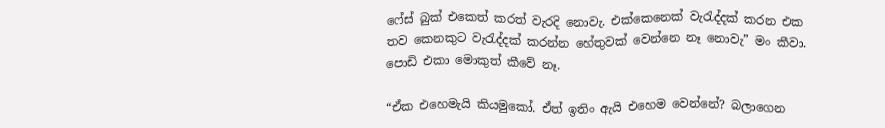ෆේස් බුක් එකෙත් කරත් වැරදි නොවැ. එක්කෙනෙක් වැරැද්දක් කරන එක තව කෙනකුට වැරැද්දක් කරන්න හේතුවක් වෙන්නෙ නෑ නොවැ” මං කීවා. පොඩි එකා මොකුත් කීවේ නෑ.

“ඒක එහෙමැයි කියමුකෝ. ඒත් ඉතිං ඇයි එහෙම වෙන්නේ? බලාගෙන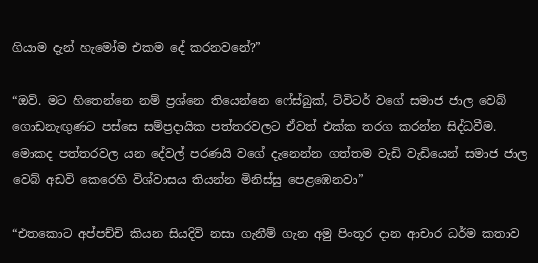ගියාම දැන් හැමෝම එකම දේ කරනවනේ?”

“ඔව්. මට හිතෙන්නෙ නම් ප්‍රශ්නෙ තියෙන්නෙ ෆේස්බුක්, ට්විටර් වගේ සමාජ ජාල වෙබ් ගොඩනැඟුණට පස්සෙ සම්ප්‍රදායික පත්තරවලට ඒවත් එක්ක තරග කරන්න සිද්ධවීම. මොකද පත්තරවල යන දේවල් පරණයි වගේ දැනෙන්න ගත්තම වැඩි වැඩියෙන් සමාජ ජාල වෙබ් අඩවි කෙරෙහි විශ්වාසය තියන්න මිනිස්සු පෙළඹෙනවා”

“එතකොට අප්පච්චි කියන සියදිවි නසා ගැනීම් ගැන අමු පිංතූර දාන ආචාර ධර්ම කතාව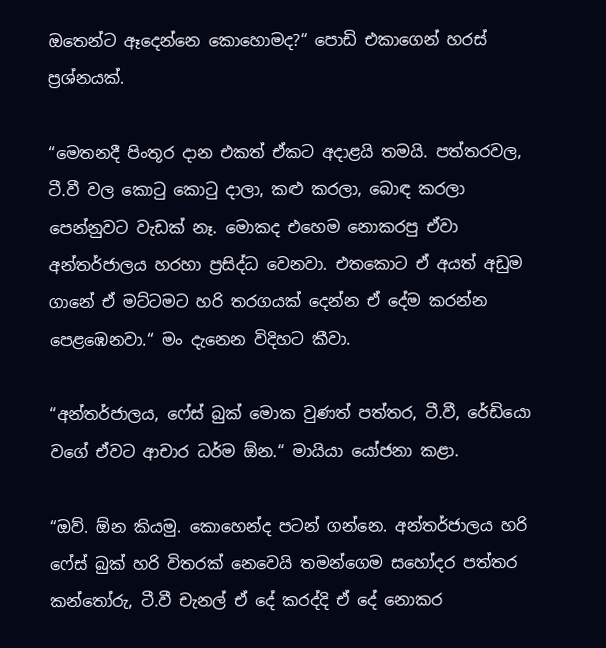ඔතෙන්ට ඈදෙන්නෙ කොහොමද?“ පොඩි එකාගෙන් හරස් ප්‍රශ්නයක්.

“මෙතනදී පිංතූර දාන එකත් ඒකට අදාළයි තමයි. පත්තරවල, ටී.වී වල කොටු කොටු දාලා, කළු කරලා, බොඳ කරලා පෙන්නුවට වැඩක් නෑ. මොකද එහෙම නොකරපු ඒවා අන්තර්ජාලය හරහා ප්‍රසිද්ධ වෙනවා. එතකොට ඒ අයත් අඩුම ගානේ ඒ මට්ටමට හරි තරගයක් දෙන්න ඒ දේම කරන්න පෙළඹෙනවා.“ මං දැනෙන විදිහට කීවා.

“අන්තර්ජාලය, ෆේස් බුක් මොක වුණත් පත්තර, ටී.වී, රේඩියො වගේ ඒවට ආචාර ධර්ම ඕන.“ මායියා යෝජනා කළා.

“ඔව්. ඕන කියමු. කොහෙන්ද පටන් ගන්නෙ. අන්තර්ජාලය හරි ෆේස් බුක් හරි විතරක් නෙවෙයි තමන්ගෙම සහෝදර පත්තර කන්තෝරු, ටී.වී චැනල් ඒ දේ කරද්දි ඒ දේ නොකර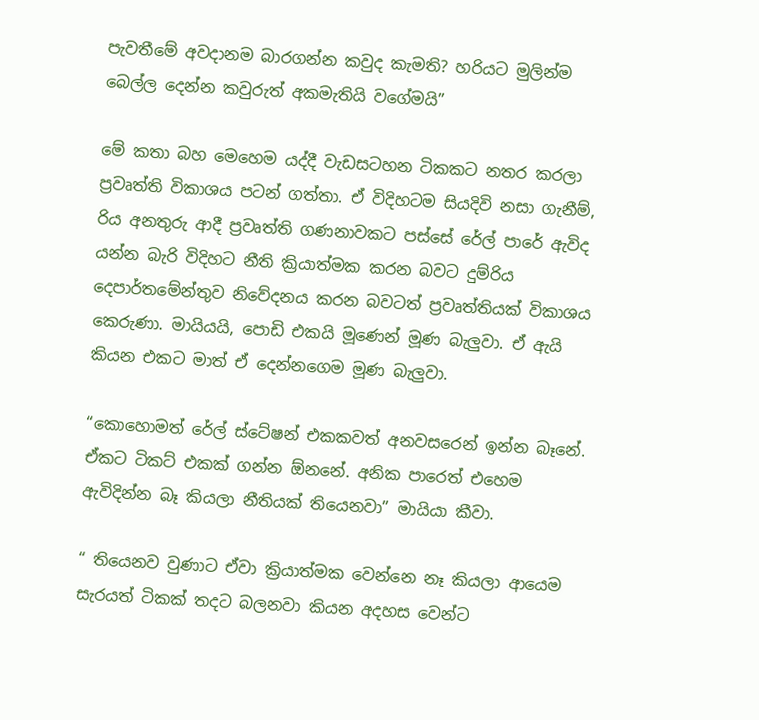පැවතීමේ අවදානම බාරගන්න කවුද කැමති? හරියට මුලින්ම බෙල්ල දෙන්න කවුරුත් අකමැතියි වගේමයි”

මේ කතා බහ මෙහෙම යද්දී වැඩසටහන ටිකකට නතර කරලා ප්‍රවෘත්ති විකාශය පටන් ගත්තා. ඒ විදිහටම සියදිවි නසා ගැනීම්, රිය අනතුරු ආදී ප්‍රවෘත්ති ගණනාවකට පස්සේ රේල් පාරේ ඇවිද යන්න බැරි විදිහට නීති ක්‍රියාත්මක කරන බවට දුම්රිය දෙපාර්තමේන්තුව නිවේදනය කරන බවටත් ප්‍රවෘත්තියක් විකාශය කෙරුණා. මායියයි, පොඩි එකයි මූණෙන් මූණ බැලුවා. ඒ ඇයි කියන එකට මාත් ඒ දෙන්නගෙම මූණ බැලුවා.

“කොහොමත් රේල් ස්ටේෂන් එකකවත් අනවසරෙන් ඉන්න බෑනේ. ඒකට ටිකට් එකක් ගන්න ඕනනේ. අනික පාරෙත් එහෙම ඇවිදින්න බෑ කියලා නීතියක් තියෙනවා” මායියා කීවා.

“ තියෙනව වුණාට ඒවා ක්‍රියාත්මක වෙන්නෙ නෑ කියලා ආයෙම සැරයත් ටිකක් තදට බලනවා කියන අදහස වෙන්ට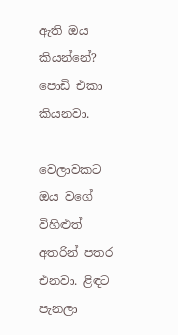ඇති ඔය කියන්නේ? පොඩි එකා කියනවා.

වෙලාවකට ඔය වගේ විහිළුත් අතරින් පතර එනවා. ළිඳට පැනලා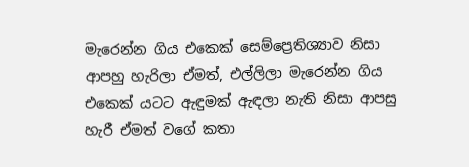මැරෙන්න ගිය එකෙක් සෙම්ප්‍රෙතිශ්‍යාව නිසා ආපහු හැරිලා ඒමත්, එල්ලිලා මැරෙන්න ගිය එකෙක් යටට ඇඳුමක් ඇඳලා නැති නිසා ආපසු හැරී ඒමත් වගේ කතා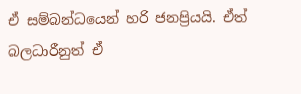ඒ සම්බන්ධයෙන් හරි ජනප්‍රියයි. ඒත් බලධාරීනුත් ඒ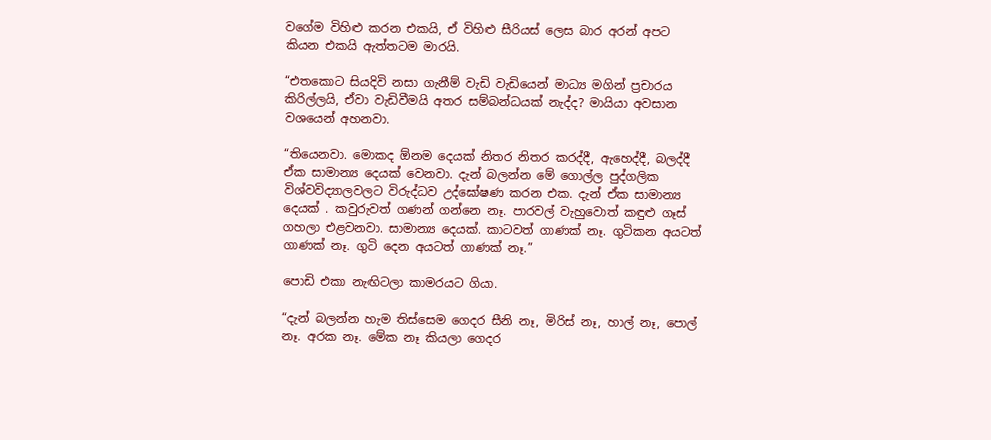වගේම විහිළු කරන එකයි, ඒ විහිළු සීරියස් ලෙස බාර අරන් අපට කියන එකයි ඇත්තටම මාරයි.

“එතකොට සියදිවි නසා ගැනීම් වැඩි වැඩියෙන් මාධ්‍ය මගින් ප්‍රචාරය කිරිල්ලයි, ඒවා වැඩිවීමයි අතර සම්බන්ධයක් නැද්ද? මායියා අවසාන වශයෙන් අහනවා.

“තියෙනවා. මොකද ඕනම දෙයක් නිතර නිතර කරද්දී, ඇහෙද්දී, බලද්දී ඒක සාමාන්‍ය දෙයක් වෙනවා. දැන් බලන්න මේ ගොල්ල පුද්ගලික විශ්වවිද්‍යාලවලට විරුද්ධව උද්ඝෝෂණ කරන එක. දැන් ඒක සාමාන්‍ය දෙයක් . කවුරුවත් ගණන් ගන්නෙ නෑ. පාරවල් වැහුවොත් කඳුළු ගෑස් ගහලා එළවනවා. සාමාන්‍ය දෙයක්. කාටවත් ගාණක් නෑ. ගුටිකන අයටත් ගාණක් නෑ. ගුටි දෙන අයටත් ගාණක් නෑ.”

පොඩි එකා නැඟිටලා කාමරයට ගියා.

“දැන් බලන්න හැම තිස්සෙම ගෙදර සීනි නෑ, මිරිස් නෑ, හාල් නෑ, පොල් නෑ. අරක නෑ. මේක නෑ කියලා ගෙදර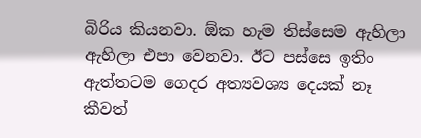බිරිය කියනවා. ඕක හැම තිස්සෙම ඇහිලා ඇහිලා එපා වෙනවා. ඊට පස්සෙ ඉතිං ඇත්තටම ගෙදර අත්‍යවශ්‍ය දෙයක් නෑ කීවත්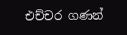එච්චර ගණන්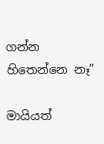ගන්න හිතෙන්නෙ නෑ”

මායියත්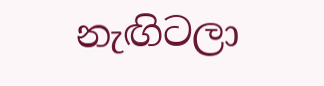නැඟිටලා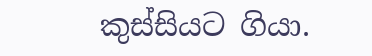කුස්සියට ගියා.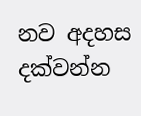නව අදහස දක්වන්න